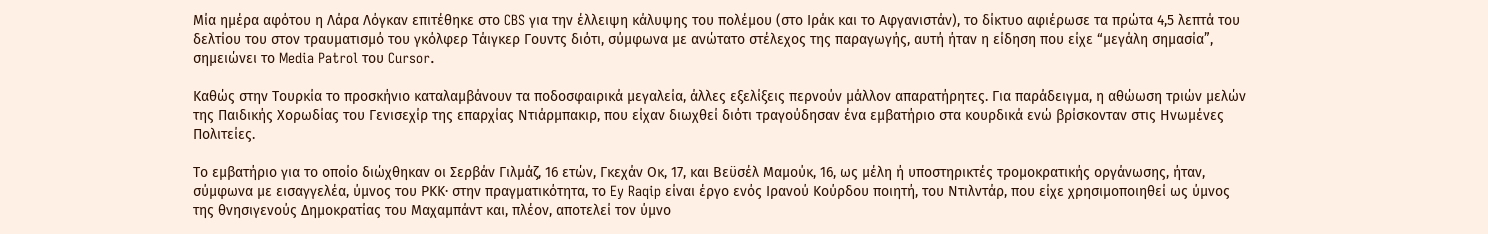Μία ημέρα αφότου η Λάρα Λόγκαν επιτέθηκε στο CBS για την έλλειψη κάλυψης του πολέμου (στο Ιράκ και το Αφγανιστάν), το δίκτυο αφιέρωσε τα πρώτα 4,5 λεπτά του δελτίου του στον τραυματισμό του γκόλφερ Τάιγκερ Γουντς διότι, σύμφωνα με ανώτατο στέλεχος της παραγωγής, αυτή ήταν η είδηση που είχε “μεγάλη σημασία”, σημειώνει το Media Patrol του Cursor.

Καθώς στην Τουρκία το προσκήνιο καταλαμβάνουν τα ποδοσφαιρικά μεγαλεία, άλλες εξελίξεις περνούν μάλλον απαρατήρητες. Για παράδειγμα, η αθώωση τριών μελών της Παιδικής Χορωδίας του Γενισεχίρ της επαρχίας Ντιάρμπακιρ, που είχαν διωχθεί διότι τραγούδησαν ένα εμβατήριο στα κουρδικά ενώ βρίσκονταν στις Ηνωμένες Πολιτείες.

Το εμβατήριο για το οποίο διώχθηκαν οι Σερβάν Γιλμάζ, 16 ετών, Γκεχάν Οκ, 17, και Βεϋσέλ Μαμούκ, 16, ως μέλη ή υποστηρικτές τρομοκρατικής οργάνωσης, ήταν, σύμφωνα με εισαγγελέα, ύμνος του ΡΚΚ· στην πραγματικότητα, το Ey Raqip είναι έργο ενός Ιρανού Κούρδου ποιητή, του Ντιλντάρ, που είχε χρησιμοποιηθεί ως ύμνος της θνησιγενούς Δημοκρατίας του Μαχαμπάντ και, πλέον, αποτελεί τον ύμνο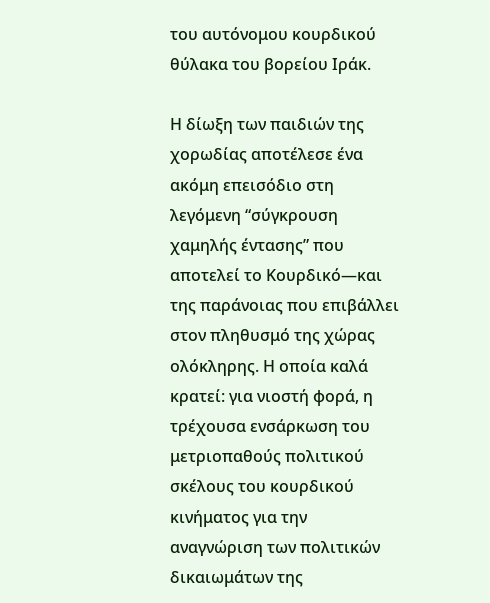του αυτόνομου κουρδικού θύλακα του βορείου Ιράκ.

Η δίωξη των παιδιών της χορωδίας αποτέλεσε ένα ακόμη επεισόδιο στη λεγόμενη “σύγκρουση χαμηλής έντασης” που αποτελεί το Κουρδικό—και της παράνοιας που επιβάλλει στον πληθυσμό της χώρας ολόκληρης. Η οποία καλά κρατεί: για νιοστή φορά, η τρέχουσα ενσάρκωση του μετριοπαθούς πολιτικού σκέλους του κουρδικού κινήματος για την αναγνώριση των πολιτικών δικαιωμάτων της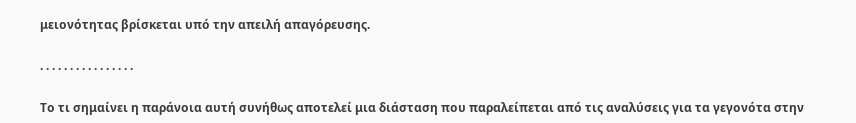μειονότητας βρίσκεται υπό την απειλή απαγόρευσης.

. . . . . . . . . . . . . . . .

Το τι σημαίνει η παράνοια αυτή συνήθως αποτελεί μια διάσταση που παραλείπεται από τις αναλύσεις για τα γεγονότα στην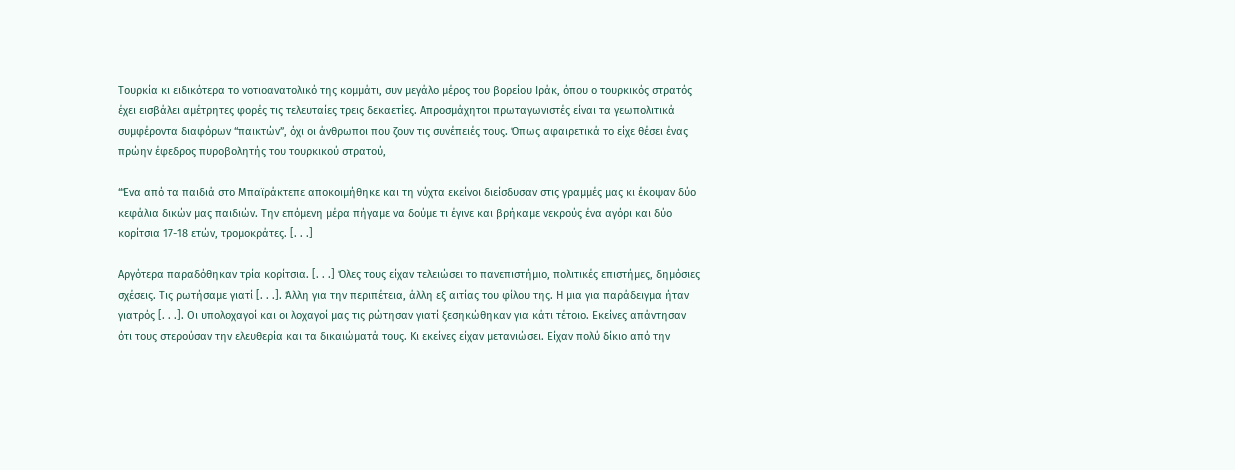Τουρκία κι ειδικότερα το νοτιοανατολικό της κομμάτι, συν μεγάλο μέρος του βορείου Ιράκ, όπου ο τουρκικός στρατός έχει εισβάλει αμέτρητες φορές τις τελευταίες τρεις δεκαετίες. Απροσμάχητοι πρωταγωνιστές είναι τα γεωπολιτικά συμφέροντα διαφόρων “παικτών”, όχι οι άνθρωποι που ζουν τις συνέπειές τους. Όπως αφαιρετικά το είχε θέσει ένας πρώην έφεδρος πυροβολητής του τουρκικού στρατού,

“Ένα από τα παιδιά στο Μπαϊράκτεπε αποκοιμήθηκε και τη νύχτα εκείνοι διείσδυσαν στις γραμμές μας κι έκοψαν δύο κεφάλια δικών μας παιδιών. Την επόμενη μέρα πήγαμε να δούμε τι έγινε και βρήκαμε νεκρούς ένα αγόρι και δύο κορίτσια 17-18 ετών, τρομοκράτες. [. . .]

Αργότερα παραδόθηκαν τρία κορίτσια. [. . .] Όλες τους είχαν τελειώσει το πανεπιστήμιο, πολιτικές επιστήμες, δημόσιες σχέσεις. Τις ρωτήσαμε γιατί [. . .]. Άλλη για την περιπέτεια, άλλη εξ αιτίας του φίλου της. Η μια για παράδειγμα ήταν γιατρός [. . .]. Οι υπολοχαγοί και οι λοχαγοί μας τις ρώτησαν γιατί ξεσηκώθηκαν για κάτι τέτοιο. Εκείνες απάντησαν ότι τους στερούσαν την ελευθερία και τα δικαιώματά τους. Κι εκείνες είχαν μετανιώσει. Είχαν πολύ δίκιο από την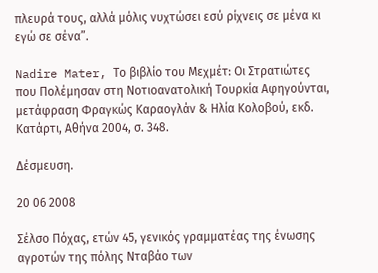πλευρά τους, αλλά μόλις νυχτώσει εσύ ρίχνεις σε μένα κι εγώ σε σένα”.

Nadire Mater, Το βιβλίο του Μεχμέτ: Οι Στρατιώτες που Πολέμησαν στη Νοτιοανατολική Τουρκία Αφηγούνται, μετάφραση Φραγκώς Καραογλάν & Ηλία Κολοβού, εκδ. Κατάρτι, Αθήνα 2004, σ. 348.

Δέσμευση.

20 06 2008

Σέλσο Πόχας, ετών 45, γενικός γραμματέας της ένωσης αγροτών της πόλης Νταβάο των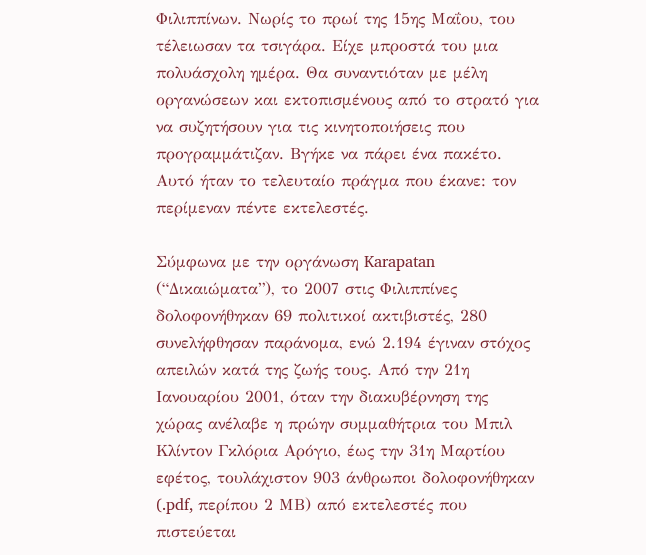Φιλιππίνων. Νωρίς το πρωί της 15ης Μαΐου, του τέλειωσαν τα τσιγάρα. Είχε μπροστά του μια πολυάσχολη ημέρα. Θα συναντιόταν με μέλη οργανώσεων και εκτοπισμένους από το στρατό για να συζητήσουν για τις κινητοποιήσεις που προγραμμάτιζαν. Βγήκε να πάρει ένα πακέτο. Aυτό ήταν το τελευταίο πράγμα που έκανε: τον περίμεναν πέντε εκτελεστές.

Σύμφωνα με την οργάνωση Karapatan (“Δικαιώματα”), το 2007 στις Φιλιππίνες δολοφονήθηκαν 69 πολιτικοί ακτιβιστές, 280 συνελήφθησαν παράνομα, ενώ 2.194 έγιναν στόχος απειλών κατά της ζωής τους. Από την 21η Ιανουαρίου 2001, όταν την διακυβέρνηση της χώρας ανέλαβε η πρώην συμμαθήτρια του Μπιλ Κλίντον Γκλόρια Αρόγιο, έως την 31η Μαρτίου εφέτος, τουλάχιστον 903 άνθρωποι δολοφονήθηκαν (.pdf, περίπου 2 ΜΒ) από εκτελεστές που πιστεύεται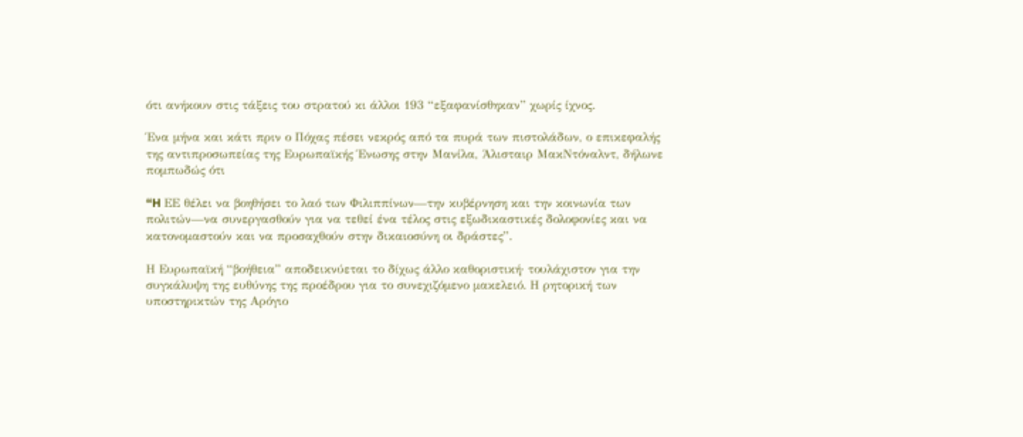ότι ανήκουν στις τάξεις του στρατού κι άλλοι 193 “εξαφανίσθηκαν” χωρίς ίχνος.

Ένα μήνα και κάτι πριν ο Πόχας πέσει νεκρός από τα πυρά των πιστολάδων, ο επικεφαλής της αντιπροσωπείας της Ευρωπαϊκής Ένωσης στην Μανίλα, Άλισταιρ ΜακΝτόναλντ, δήλωνε πομπωδώς ότι

“H ΕΕ θέλει να βοηθήσει το λαό των Φιλιππίνων—την κυβέρνηση και την κοινωνία των πολιτών—να συνεργασθούν για να τεθεί ένα τέλος στις εξωδικαστικές δολοφονίες και να κατονομαστούν και να προσαχθούν στην δικαιοσύνη οι δράστες”.

Η Ευρωπαϊκή “βοήθεια” αποδεικνύεται το δίχως άλλο καθοριστική· τουλάχιστον για την συγκάλυψη της ευθύνης της προέδρου για το συνεχιζόμενο μακελειό. Η ρητορική των υποστηρικτών της Αρόγιο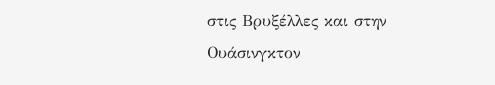στις Βρυξέλλες και στην Ουάσινγκτον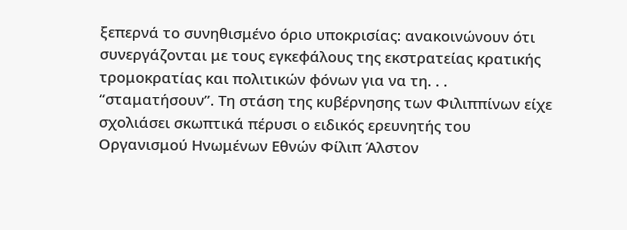ξεπερνά το συνηθισμένο όριο υποκρισίας: ανακοινώνουν ότι συνεργάζονται με τους εγκεφάλους της εκστρατείας κρατικής τρομοκρατίας και πολιτικών φόνων για να τη. . . “σταματήσουν”. Τη στάση της κυβέρνησης των Φιλιππίνων είχε σχολιάσει σκωπτικά πέρυσι ο ειδικός ερευνητής του Οργανισμού Ηνωμένων Εθνών Φίλιπ Άλστον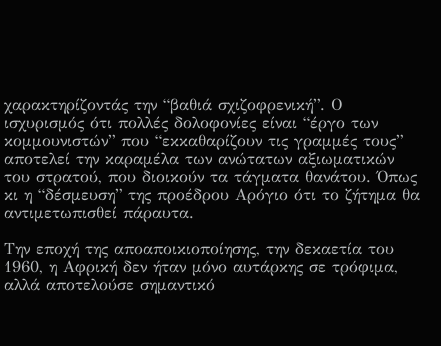χαρακτηρίζοντάς την “βαθιά σχιζοφρενική”. Ο ισχυρισμός ότι πολλές δολοφονίες είναι “έργο των κομμουνιστών” που “εκκαθαρίζουν τις γραμμές τους” αποτελεί την καραμέλα των ανώτατων αξιωματικών του στρατού, που διοικούν τα τάγματα θανάτου. Όπως κι η “δέσμευση” της προέδρου Αρόγιο ότι το ζήτημα θα αντιμετωπισθεί πάραυτα.

Την εποχή της αποαποικιοποίησης, την δεκαετία του 1960, η Αφρική δεν ήταν μόνο αυτάρκης σε τρόφιμα, αλλά αποτελούσε σημαντικό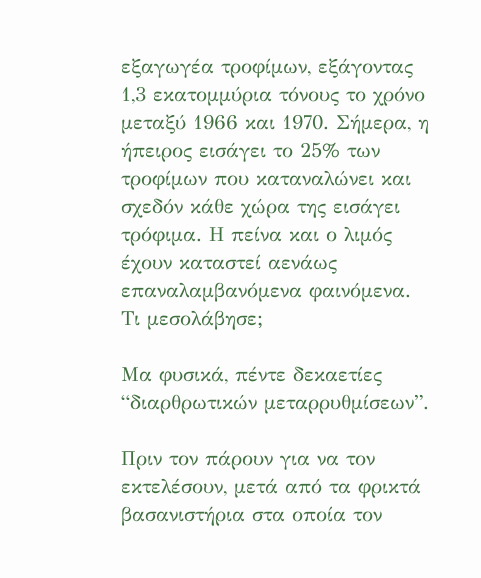εξαγωγέα τροφίμων, εξάγοντας 1,3 εκατομμύρια τόνους το χρόνο μεταξύ 1966 και 1970. Σήμερα, η ήπειρος εισάγει το 25% των τροφίμων που καταναλώνει και σχεδόν κάθε χώρα της εισάγει τρόφιμα. Η πείνα και ο λιμός έχουν καταστεί αενάως επαναλαμβανόμενα φαινόμενα. Τι μεσολάβησε;

Μα φυσικά, πέντε δεκαετίες “διαρθρωτικών μεταρρυθμίσεων”.

Πριν τον πάρουν για να τον εκτελέσουν, μετά από τα φρικτά βασανιστήρια στα οποία τον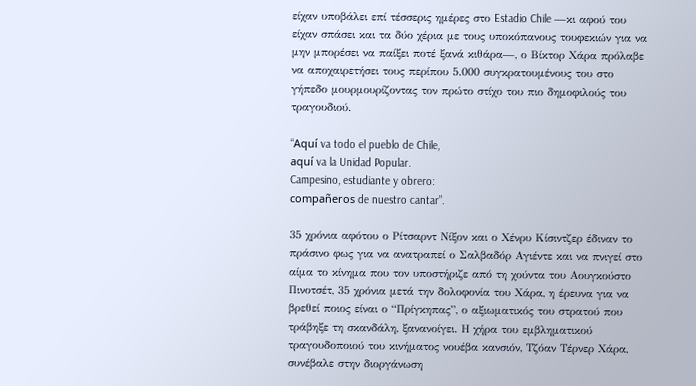είχαν υποβάλει επί τέσσερις ημέρες στο Estadio Chile —κι αφού του είχαν σπάσει και τα δύο χέρια με τους υποκόπανους τουφεκιών για να μην μπορέσει να παίξει ποτέ ξανά κιθάρα—, ο Βίκτορ Χάρα πρόλαβε να αποχαιρετήσει τους περίπου 5.000 συγκρατουμένους του στο γήπεδο μουρμουρίζοντας τον πρώτο στίχο του πιο δημοφιλούς του τραγουδιού.

“Aquí va todo el pueblo de Chile,
aquí va la Unidad Popular.
Campesino, estudiante y obrero:
compañeros de nuestro cantar”.

35 χρόνια αφότου ο Ρίτσαρντ Νίξον και ο Χένρυ Κίσιντζερ έδιναν το πράσινο φως για να ανατραπεί ο Σαλβαδόρ Αγιέντε και να πνιγεί στο αίμα το κίνημα που τον υποστήριζε από τη χούντα του Αουγκούστο Πινοτσέτ, 35 χρόνια μετά την δολοφονία του Χάρα, η έρευνα για να βρεθεί ποιος είναι ο “Πρίγκηπας”, ο αξιωματικός του στρατού που τράβηξε τη σκανδάλη, ξανανοίγει. Η χήρα του εμβληματικού τραγουδοποιού του κινήματος νουέβα κανσιόν, Τζόαν Τέρνερ Χάρα, συνέβαλε στην διοργάνωση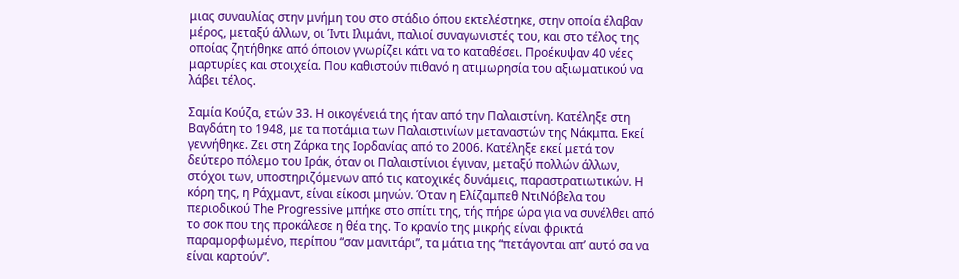μιας συναυλίας στην μνήμη του στο στάδιο όπου εκτελέστηκε, στην οποία έλαβαν μέρος, μεταξύ άλλων, οι Ίντι Ιλιμάνι, παλιοί συναγωνιστές του, και στο τέλος της οποίας ζητήθηκε από όποιον γνωρίζει κάτι να το καταθέσει. Προέκυψαν 40 νέες μαρτυρίες και στοιχεία. Που καθιστούν πιθανό η ατιμωρησία του αξιωματικού να λάβει τέλος.

Σαμία Κούζα, ετών 33. Η οικογένειά της ήταν από την Παλαιστίνη. Κατέληξε στη Βαγδάτη το 1948, με τα ποτάμια των Παλαιστινίων μεταναστών της Νάκμπα. Εκεί γεννήθηκε. Ζει στη Ζάρκα της Ιορδανίας από το 2006. Κατέληξε εκεί μετά τον δεύτερο πόλεμο του Ιράκ, όταν οι Παλαιστίνιοι έγιναν, μεταξύ πολλών άλλων, στόχοι των, υποστηριζόμενων από τις κατοχικές δυνάμεις, παραστρατιωτικών. Η κόρη της, η Ράχμαντ, είναι είκοσι μηνών. Όταν η Ελίζαμπεθ ΝτιΝόβελα του περιοδικού The Progressive μπήκε στο σπίτι της, τής πήρε ώρα για να συνέλθει από το σοκ που της προκάλεσε η θέα της. Το κρανίο της μικρής είναι φρικτά παραμορφωμένο, περίπου “σαν μανιτάρι”, τα μάτια της “πετάγονται απ’ αυτό σα να είναι καρτούν”.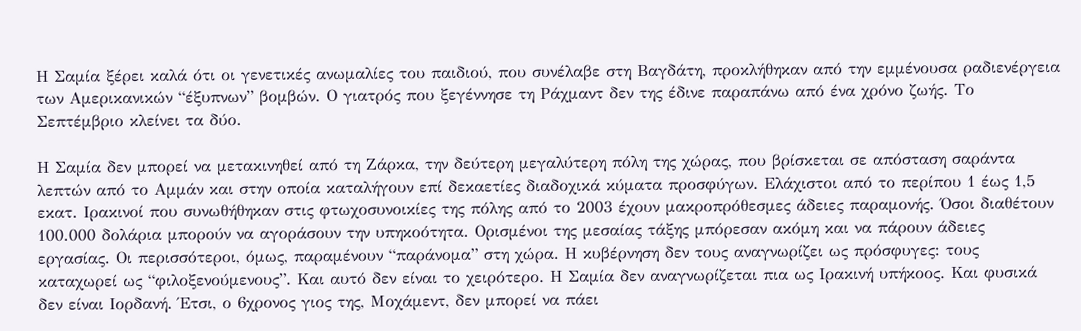Η Σαμία ξέρει καλά ότι οι γενετικές ανωμαλίες του παιδιού, που συνέλαβε στη Βαγδάτη, προκλήθηκαν από την εμμένουσα ραδιενέργεια των Αμερικανικών “έξυπνων” βομβών. Ο γιατρός που ξεγέννησε τη Ράχμαντ δεν της έδινε παραπάνω από ένα χρόνο ζωής. Το Σεπτέμβριο κλείνει τα δύο.

Η Σαμία δεν μπορεί να μετακινηθεί από τη Ζάρκα, την δεύτερη μεγαλύτερη πόλη της χώρας, που βρίσκεται σε απόσταση σαράντα λεπτών από το Αμμάν και στην οποία καταλήγουν επί δεκαετίες διαδοχικά κύματα προσφύγων. Ελάχιστοι από το περίπου 1 έως 1,5 εκατ. Ιρακινοί που συνωθήθηκαν στις φτωχοσυνοικίες της πόλης από το 2003 έχουν μακροπρόθεσμες άδειες παραμονής. Όσοι διαθέτουν 100.000 δολάρια μπορούν να αγοράσουν την υπηκοότητα. Ορισμένοι της μεσαίας τάξης μπόρεσαν ακόμη και να πάρουν άδειες εργασίας. Οι περισσότεροι, όμως, παραμένουν “παράνομα” στη χώρα. Η κυβέρνηση δεν τους αναγνωρίζει ως πρόσφυγες: τους καταχωρεί ως “φιλοξενούμενους”. Και αυτό δεν είναι το χειρότερο. Η Σαμία δεν αναγνωρίζεται πια ως Ιρακινή υπήκοος. Και φυσικά δεν είναι Ιορδανή. Έτσι, ο 6χρονος γιος της, Μοχάμεντ, δεν μπορεί να πάει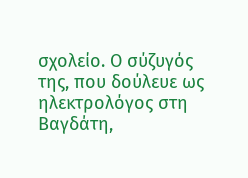σχολείο. Ο σύζυγός της, που δούλευε ως ηλεκτρολόγος στη Βαγδάτη,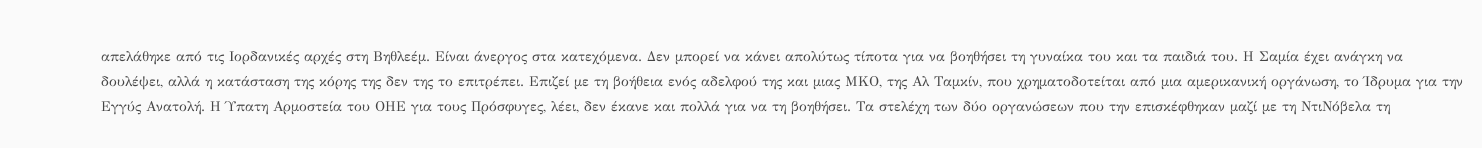απελάθηκε από τις Ιορδανικές αρχές στη Βηθλεέμ. Είναι άνεργος στα κατεχόμενα. Δεν μπορεί να κάνει απολύτως τίποτα για να βοηθήσει τη γυναίκα του και τα παιδιά του. Η Σαμία έχει ανάγκη να δουλέψει, αλλά η κατάσταση της κόρης της δεν της το επιτρέπει. Επιζεί με τη βοήθεια ενός αδελφού της και μιας ΜΚΟ, της Αλ Ταμκίν, που χρηματοδοτείται από μια αμερικανική οργάνωση, το Ίδρυμα για την Εγγύς Ανατολή. Η Ύπατη Αρμοστεία του ΟΗΕ για τους Πρόσφυγες, λέει, δεν έκανε και πολλά για να τη βοηθήσει. Τα στελέχη των δύο οργανώσεων που την επισκέφθηκαν μαζί με τη ΝτιΝόβελα τη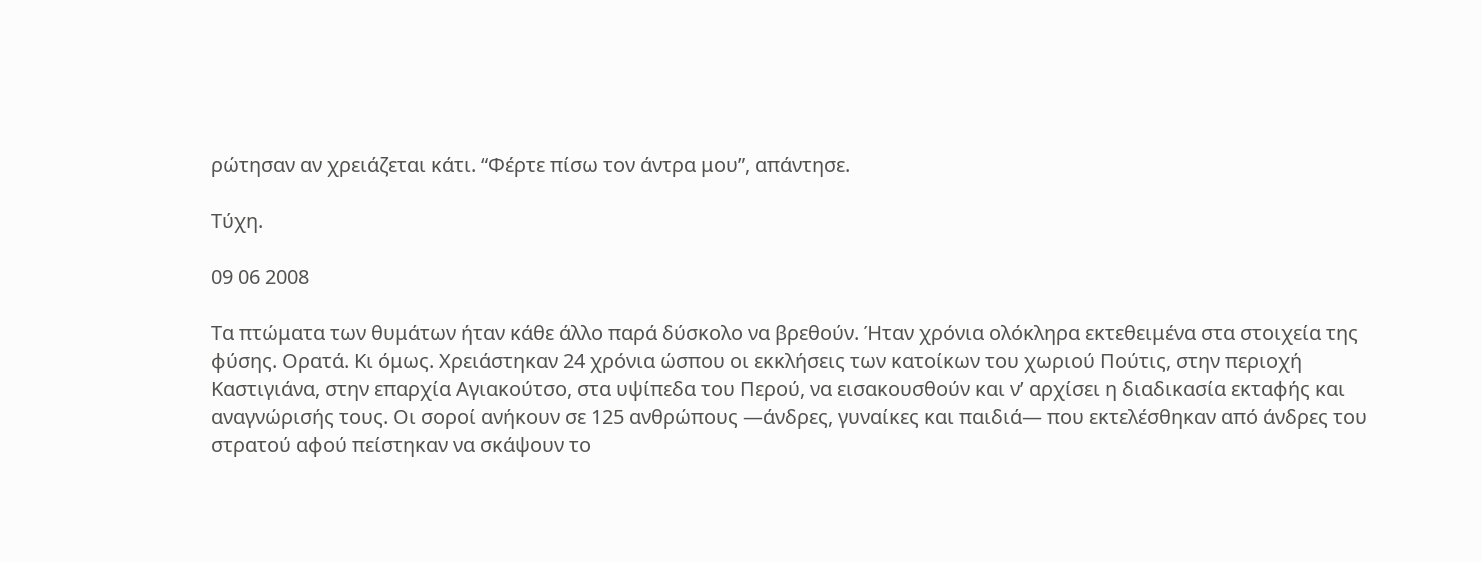ρώτησαν αν χρειάζεται κάτι. “Φέρτε πίσω τον άντρα μου”, απάντησε.

Τύχη.

09 06 2008

Τα πτώματα των θυμάτων ήταν κάθε άλλο παρά δύσκολο να βρεθούν. Ήταν χρόνια ολόκληρα εκτεθειμένα στα στοιχεία της φύσης. Ορατά. Κι όμως. Χρειάστηκαν 24 χρόνια ώσπου οι εκκλήσεις των κατοίκων του χωριού Πούτις, στην περιοχή Καστιγιάνα, στην επαρχία Αγιακούτσο, στα υψίπεδα του Περού, να εισακουσθούν και ν’ αρχίσει η διαδικασία εκταφής και αναγνώρισής τους. Οι σοροί ανήκουν σε 125 ανθρώπους —άνδρες, γυναίκες και παιδιά— που εκτελέσθηκαν από άνδρες του στρατού αφού πείστηκαν να σκάψουν το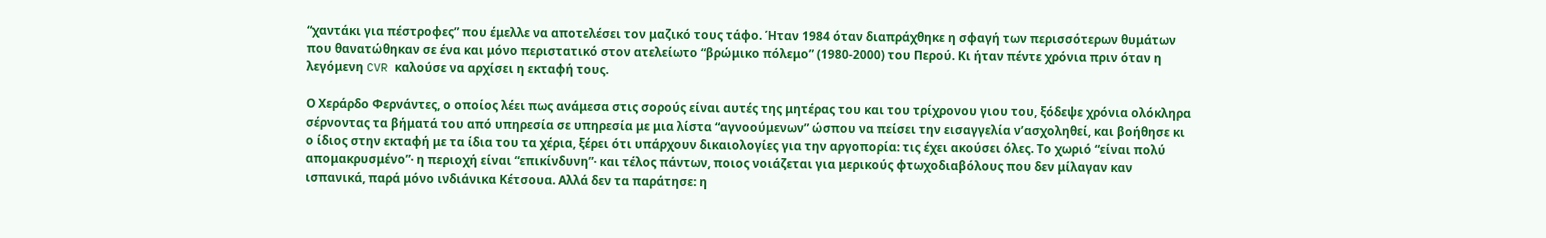“χαντάκι για πέστροφες” που έμελλε να αποτελέσει τον μαζικό τους τάφο. Ήταν 1984 όταν διαπράχθηκε η σφαγή των περισσότερων θυμάτων που θανατώθηκαν σε ένα και μόνο περιστατικό στον ατελείωτο “βρώμικο πόλεμο” (1980-2000) του Περού. Κι ήταν πέντε χρόνια πριν όταν η λεγόμενη CVR καλούσε να αρχίσει η εκταφή τους.

Ο Χεράρδο Φερνάντες, ο οποίος λέει πως ανάμεσα στις σορούς είναι αυτές της μητέρας του και του τρίχρονου γιου του, ξόδεψε χρόνια ολόκληρα σέρνοντας τα βήματά του από υπηρεσία σε υπηρεσία με μια λίστα “αγνοούμενων” ώσπου να πείσει την εισαγγελία ν’ασχοληθεί, και βοήθησε κι ο ίδιος στην εκταφή με τα ίδια του τα χέρια, ξέρει ότι υπάρχουν δικαιολογίες για την αργοπορία: τις έχει ακούσει όλες. Το χωριό “είναι πολύ απομακρυσμένο”· η περιοχή είναι “επικίνδυνη”· και τέλος πάντων, ποιος νοιάζεται για μερικούς φτωχοδιαβόλους που δεν μίλαγαν καν ισπανικά, παρά μόνο ινδιάνικα Κέτσουα. Αλλά δεν τα παράτησε: η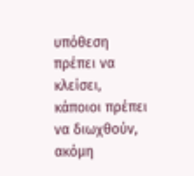υπόθεση πρέπει να κλείσει, κάποιοι πρέπει να διωχθούν, ακόμη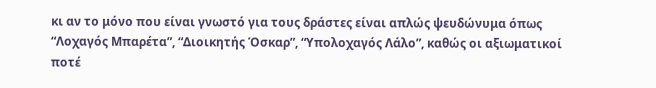κι αν το μόνο που είναι γνωστό για τους δράστες είναι απλώς ψευδώνυμα όπως “Λοχαγός Μπαρέτα”, “Διοικητής Όσκαρ”, “Υπολοχαγός Λάλο”, καθώς οι αξιωματικοί ποτέ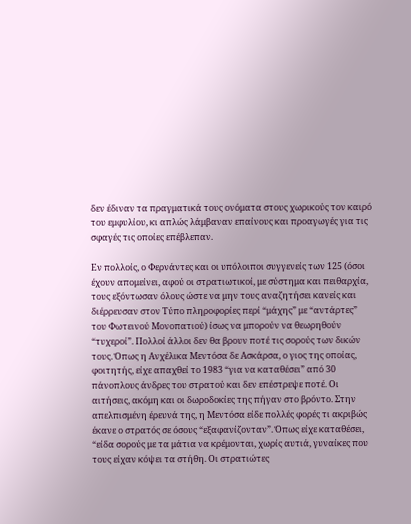δεν έδιναν τα πραγματικά τους ονόματα στους χωρικούς τον καιρό του εμφυλίου, κι απλώς λάμβαναν επαίνους και προαγωγές για τις σφαγές τις οποίες επέβλεπαν.

Εν πολλοίς, ο Φερνάντες και οι υπόλοιποι συγγενείς των 125 (όσοι έχουν απομείνει, αφού οι στρατιωτικοί, με σύστημα και πειθαρχία, τους εξόντωσαν όλους ώστε να μην τους αναζητήσει κανείς και διέρρευσαν στον Τύπο πληροφορίες περί “μάχης” με “αντάρτες” του Φωτεινού Μονοπατιού) ίσως να μπορούν να θεωρηθούν “τυχεροί”. Πολλοί άλλοι δεν θα βρουν ποτέ τις σορούς των δικών τους. Όπως η Ανχέλικα Μεντόσα δε Ασκάρσα, ο γιος της οποίας, φοιτητής, είχε απαχθεί το 1983 “για να καταθέσει” από 30 πάνοπλους άνδρες του στρατού και δεν επέστρεψε ποτέ. Οι αιτήσεις, ακόμη και οι δωροδοκίες της πήγαν στο βρόντο. Στην απελπισμένη έρευνά της, η Μεντόσα είδε πολλές φορές τι ακριβώς έκανε ο στρατός σε όσους “εξαφανίζονταν”. Όπως είχε καταθέσει, “είδα σορούς με τα μάτια να κρέμονται, χωρίς αυτιά, γυναίκες που τους είχαν κόψει τα στήθη. Οι στρατιώτες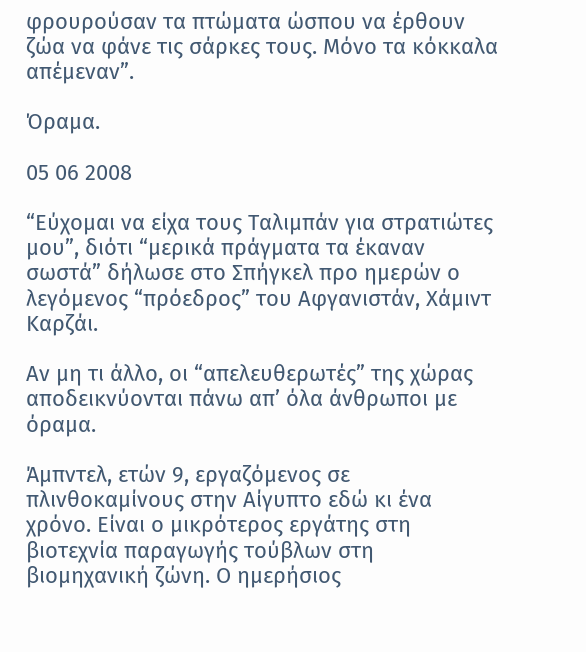φρουρούσαν τα πτώματα ώσπου να έρθουν ζώα να φάνε τις σάρκες τους. Μόνο τα κόκκαλα απέμεναν”.

Όραμα.

05 06 2008

“Εύχομαι να είχα τους Ταλιμπάν για στρατιώτες μου”, διότι “μερικά πράγματα τα έκαναν σωστά” δήλωσε στο Σπήγκελ προ ημερών ο λεγόμενος “πρόεδρος” του Αφγανιστάν, Χάμιντ Καρζάι.

Αν μη τι άλλο, οι “απελευθερωτές” της χώρας αποδεικνύονται πάνω απ’ όλα άνθρωποι με όραμα.

Άμπντελ, ετών 9, εργαζόμενος σε πλινθοκαμίνους στην Αίγυπτο εδώ κι ένα χρόνο. Είναι ο μικρότερος εργάτης στη βιοτεχνία παραγωγής τούβλων στη βιομηχανική ζώνη. Ο ημερήσιος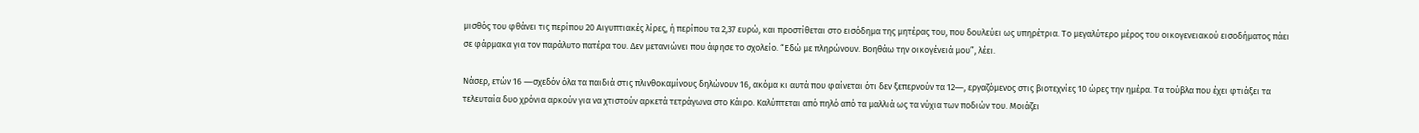μισθός του φθάνει τις περίπου 20 Αιγυπτιακές λίρες, ή περίπου τα 2,37 ευρώ, και προστίθεται στο εισόδημα της μητέρας του, που δουλεύει ως υπηρέτρια. Το μεγαλύτερο μέρος του οικογενειακού εισοδήματος πάει σε φάρμακα για τον παράλυτο πατέρα του. Δεν μετανιώνει που άφησε το σχολείο. “Εδώ με πληρώνουν. Βοηθάω την οικογένειά μου”, λέει.

Νάσερ, ετών 16 ―σχεδόν όλα τα παιδιά στις πλινθοκαμίνους δηλώνουν 16, ακόμα κι αυτά που φαίνεται ότι δεν ξεπερνούν τα 12―, εργαζόμενος στις βιοτεχνίες 10 ώρες την ημέρα. Τα τούβλα που έχει φτιάξει τα τελευταία δυο χρόνια αρκούν για να χτιστούν αρκετά τετράγωνα στο Κάιρο. Καλύπτεται από πηλό από τα μαλλιά ως τα νύχια των ποδιών του. Μοιάζει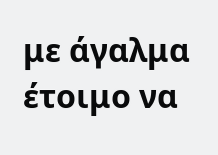με άγαλμα έτοιμο να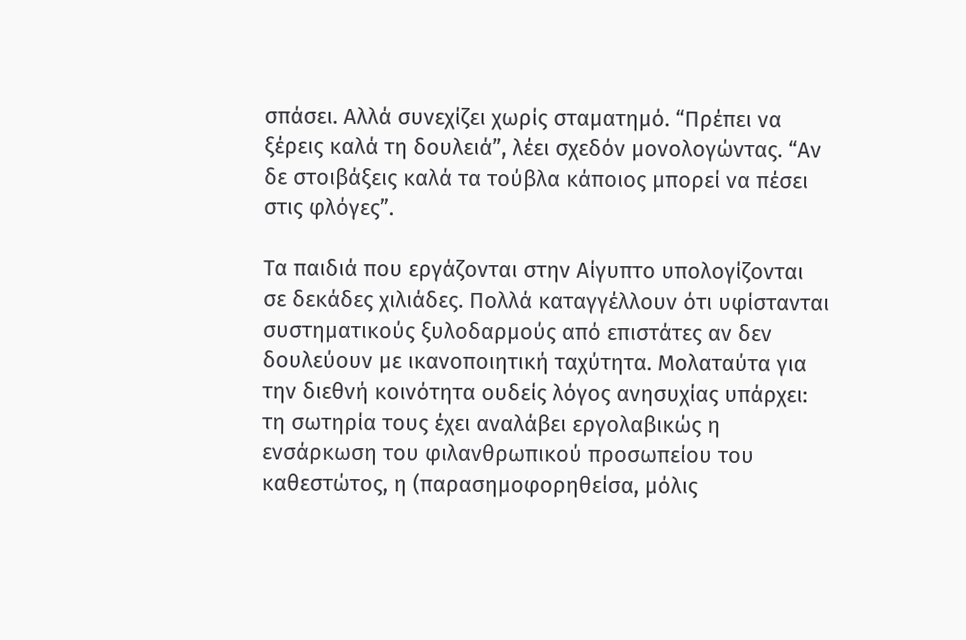σπάσει. Αλλά συνεχίζει χωρίς σταματημό. “Πρέπει να ξέρεις καλά τη δουλειά”, λέει σχεδόν μονολογώντας. “Αν δε στοιβάξεις καλά τα τούβλα κάποιος μπορεί να πέσει στις φλόγες”.

Τα παιδιά που εργάζονται στην Αίγυπτο υπολογίζονται σε δεκάδες χιλιάδες. Πολλά καταγγέλλουν ότι υφίστανται συστηματικούς ξυλοδαρμούς από επιστάτες αν δεν δουλεύουν με ικανοποιητική ταχύτητα. Μολαταύτα για την διεθνή κοινότητα ουδείς λόγος ανησυχίας υπάρχει: τη σωτηρία τους έχει αναλάβει εργολαβικώς η ενσάρκωση του φιλανθρωπικού προσωπείου του καθεστώτος, η (παρασημοφορηθείσα, μόλις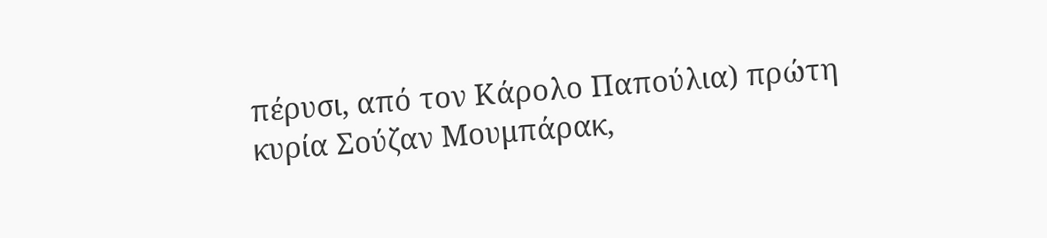πέρυσι, από τον Κάρολο Παπούλια) πρώτη κυρία Σούζαν Μουμπάρακ,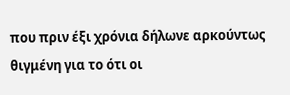που πριν έξι χρόνια δήλωνε αρκούντως θιγμένη για το ότι οι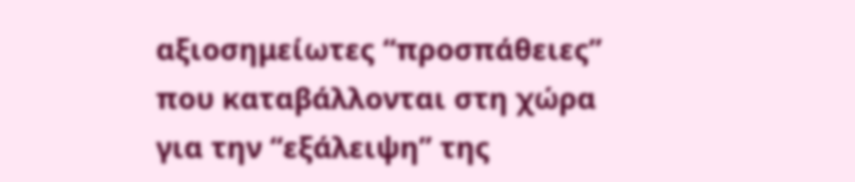αξιοσημείωτες “προσπάθειες” που καταβάλλονται στη χώρα για την “εξάλειψη” της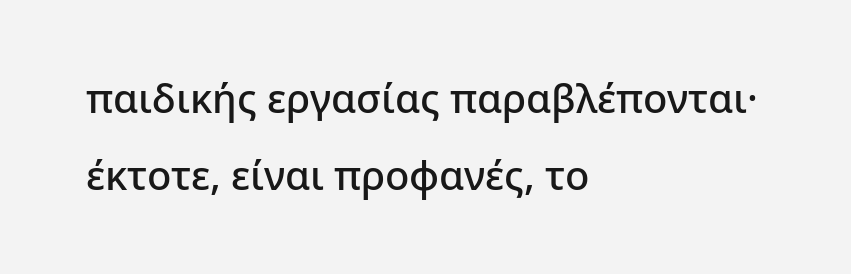παιδικής εργασίας παραβλέπονται· έκτοτε, είναι προφανές, το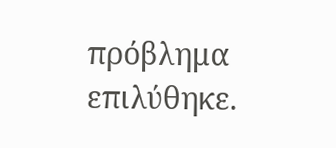πρόβλημα επιλύθηκε.